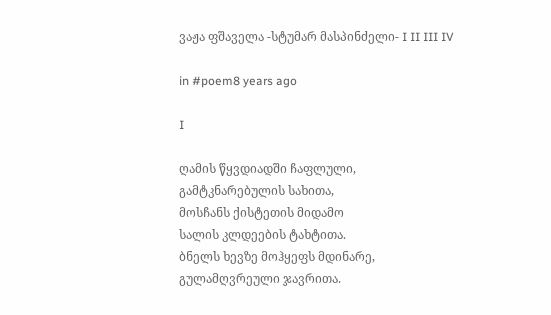ვაჟა ფშაველა -სტუმარ მასპინძელი- I II III IV

in #poem8 years ago

I

ღამის წყვდიადში ჩაფლული,
გამტკნარებულის სახითა,
მოსჩანს ქისტეთის მიდამო
სალის კლდეების ტახტითა.
ბნელს ხევზე მოჰყეფს მდინარე,
გულამღვრეული ჯავრითა.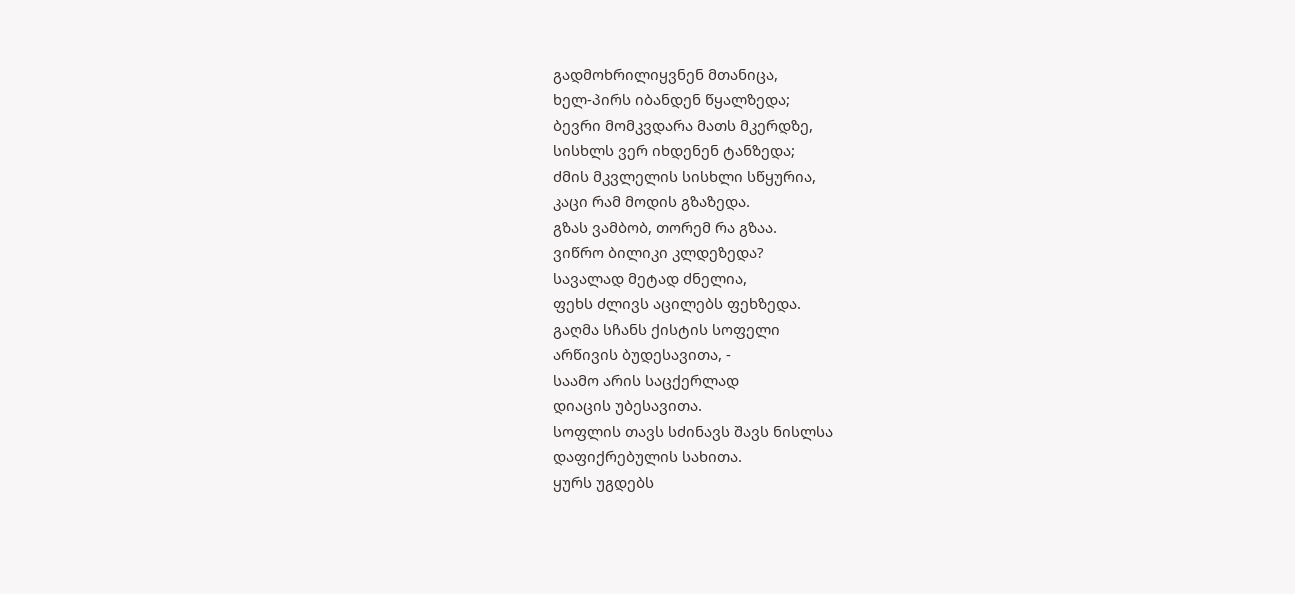გადმოხრილიყვნენ მთანიცა,
ხელ-პირს იბანდენ წყალზედა;
ბევრი მომკვდარა მათს მკერდზე,
სისხლს ვერ იხდენენ ტანზედა;
ძმის მკვლელის სისხლი სწყურია,
კაცი რამ მოდის გზაზედა.
გზას ვამბობ, თორემ რა გზაა.
ვიწრო ბილიკი კლდეზედა?
სავალად მეტად ძნელია,
ფეხს ძლივს აცილებს ფეხზედა.
გაღმა სჩანს ქისტის სოფელი
არწივის ბუდესავითა, -
საამო არის საცქერლად
დიაცის უბესავითა.
სოფლის თავს სძინავს შავს ნისლსა
დაფიქრებულის სახითა.
ყურს უგდებს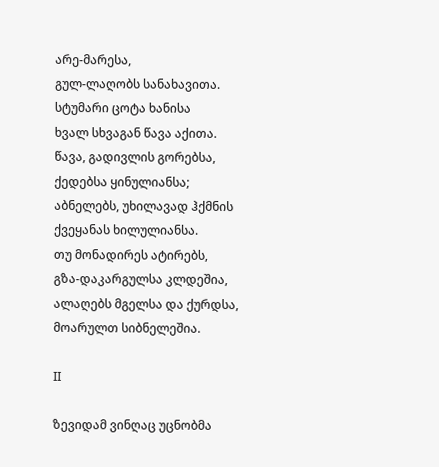არე-მარესა,
გულ-ლაღობს სანახავითა.
სტუმარი ცოტა ხანისა
ხვალ სხვაგან წავა აქითა.
წავა, გადივლის გორებსა,
ქედებსა ყინულიანსა;
აბნელებს, უხილავად ჰქმნის
ქვეყანას ხილულიანსა.
თუ მონადირეს ატირებს,
გზა-დაკარგულსა კლდეშია,
ალაღებს მგელსა და ქურდსა,
მოარულთ სიბნელეშია.

II

ზევიდამ ვინღაც უცნობმა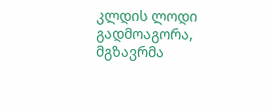კლდის ლოდი გადმოაგორა,
მგზავრმა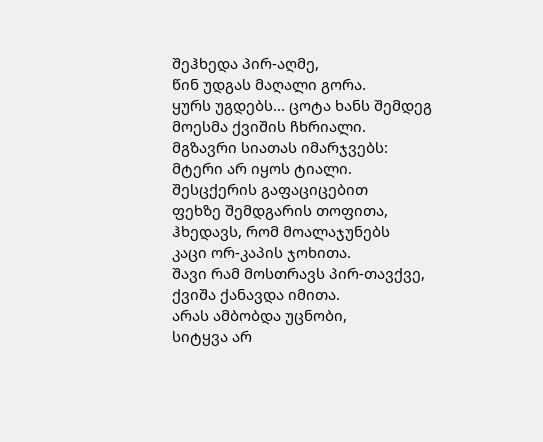შეჰხედა პირ-აღმე,
წინ უდგას მაღალი გორა.
ყურს უგდებს... ცოტა ხანს შემდეგ
მოესმა ქვიშის ჩხრიალი.
მგზავრი სიათას იმარჯვებს:
მტერი არ იყოს ტიალი.
შესცქერის გაფაციცებით
ფეხზე შემდგარის თოფითა,
ჰხედავს, რომ მოალაჯუნებს
კაცი ორ-კაპის ჯოხითა.
შავი რამ მოსთრავს პირ-თავქვე,
ქვიშა ქანავდა იმითა.
არას ამბობდა უცნობი,
სიტყვა არ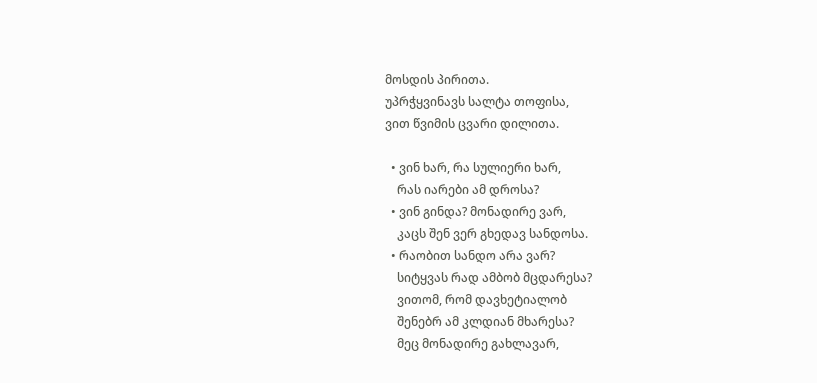მოსდის პირითა.
უპრჭყვინავს სალტა თოფისა,
ვით წვიმის ცვარი დილითა.

  • ვინ ხარ, რა სულიერი ხარ,
    რას იარები ამ დროსა?
  • ვინ გინდა? მონადირე ვარ,
    კაცს შენ ვერ გხედავ სანდოსა.
  • რაობით სანდო არა ვარ?
    სიტყვას რად ამბობ მცდარესა?
    ვითომ, რომ დავხეტიალობ
    შენებრ ამ კლდიან მხარესა?
    მეც მონადირე გახლავარ,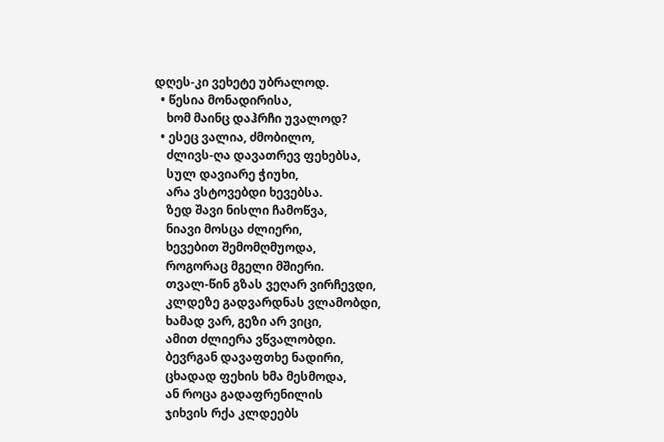დღეს-კი ვეხეტე უბრალოდ.
  • წესია მონადირისა,
    ხომ მაინც დაჰრჩი უვალოდ?
  • ესეც ვალია, ძმობილო,
    ძლივს-ღა დავათრევ ფეხებსა,
    სულ დავიარე ჭიუხი,
    არა ვსტოვებდი ხევებსა.
    ზედ შავი ნისლი ჩამოწვა,
    ნიავი მოსცა ძლიერი,
    ხევებით შემომღმუოდა,
    როგორაც მგელი მშიერი.
    თვალ-წინ გზას ვეღარ ვირჩევდი,
    კლდეზე გადვარდნას ვლამობდი,
    ხამად ვარ, გეზი არ ვიცი,
    ამით ძლიერა ვწვალობდი.
    ბევრგან დავაფთხე ნადირი,
    ცხადად ფეხის ხმა მესმოდა,
    ან როცა გადაფრენილის
    ჯიხვის რქა კლდეებს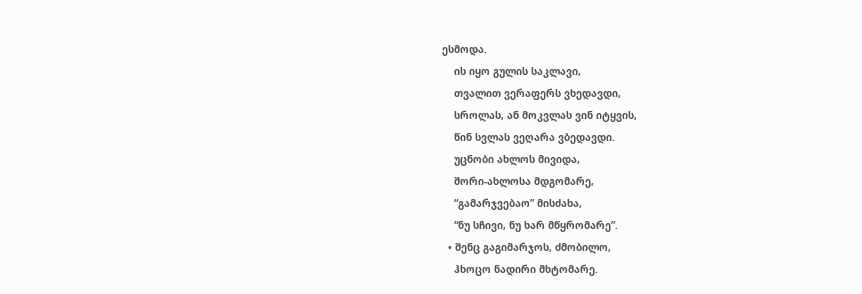ესმოდა.
    ის იყო გულის საკლავი,
    თვალით ვერაფერს ვხედავდი,
    სროლას, ან მოკვლას ვინ იტყვის,
    წინ სვლას ვეღარა ვბედავდი.
    უცნობი ახლოს მივიდა,
    შორი-ახლოსა მდგომარე,
    “გამარჯვებაო” მისძახა,
    “ნუ სჩივი, ნუ ხარ მწყრომარე”.
  • შენც გაგიმარჯოს, ძმობილო,
    ჰხოცო ნადირი მხტომარე.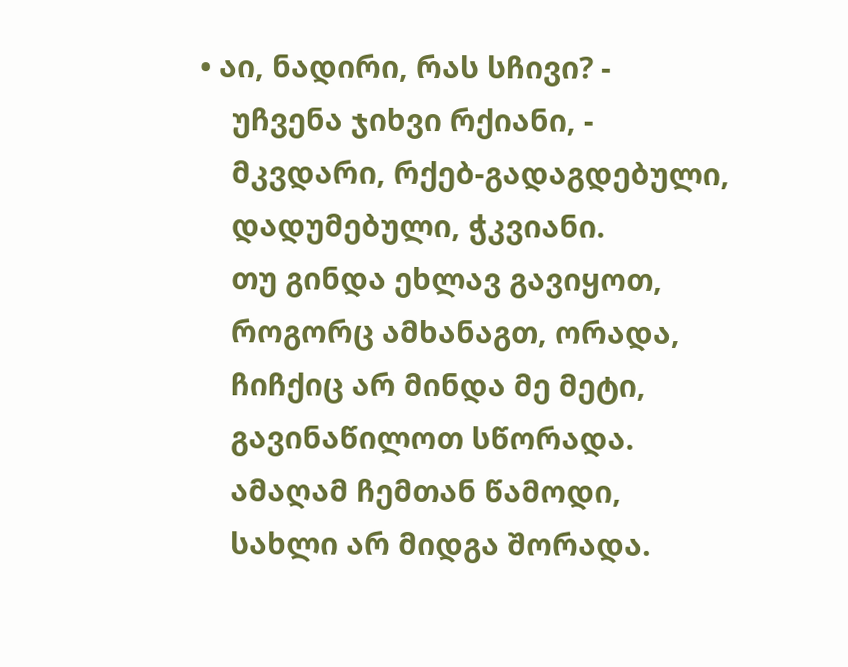• აი, ნადირი, რას სჩივი? -
    უჩვენა ჯიხვი რქიანი, -
    მკვდარი, რქებ-გადაგდებული,
    დადუმებული, ჭკვიანი.
    თუ გინდა ეხლავ გავიყოთ,
    როგორც ამხანაგთ, ორადა,
    ჩიჩქიც არ მინდა მე მეტი,
    გავინაწილოთ სწორადა.
    ამაღამ ჩემთან წამოდი,
    სახლი არ მიდგა შორადა.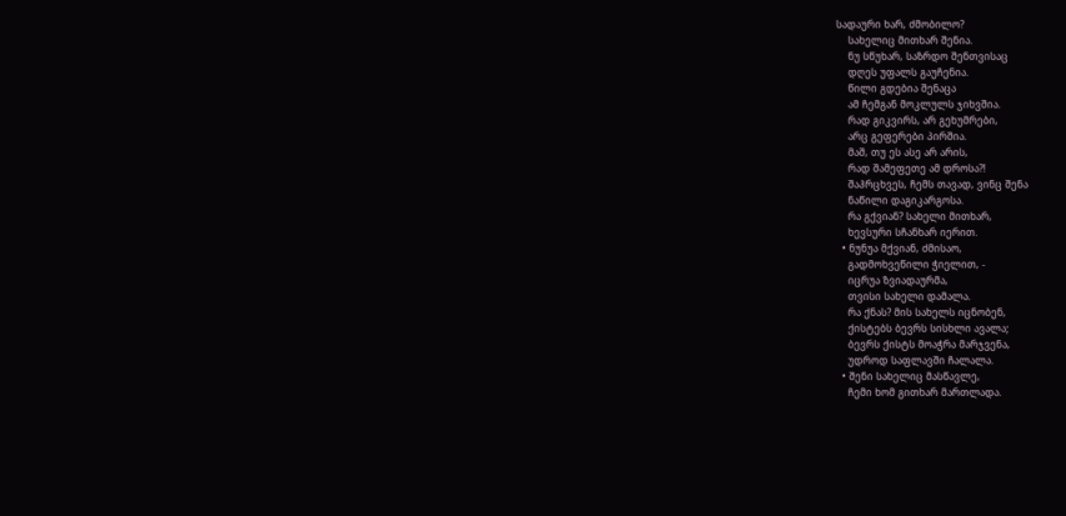სადაური ხარ, ძმობილო?
    სახელიც მითხარ შენია.
    ნუ სწუხარ, საზრდო შენთვისაც
    დღეს უფალს გაუჩენია.
    წილი გდებია შენაცა
    ამ ჩემგან მოკლულს ჯიხვშია.
    რად გიკვირს, არ გეხუმრები,
    არც გეფერები პირშია.
    მაშ, თუ ეს ასე არ არის,
    რად შამეფეთე ამ დროსა?!
    შაჰრცხვეს, ჩემს თავად, ვინც შენა
    ნაწილი დაგიკარგოსა.
    რა გქვიან? სახელი მითხარ,
    ხევსური სჩანხარ იერით.
  • ნუნუა მქვიან, ძმისაო,
    გადმოხვეწილი ჭიელით, -
    იცრუა ზვიადაურმა,
    თვისი სახელი დამალა.
    რა ქნას? მის სახელს იცნობენ,
    ქისტებს ბევრს სისხლი ავალა;
    ბევრს ქისტს მოაჭრა მარჯვენა,
    უდროდ საფლავში ჩალალა.
  • შენი სახელიც მასწავლე,
    ჩემი ხომ გითხარ მართლადა.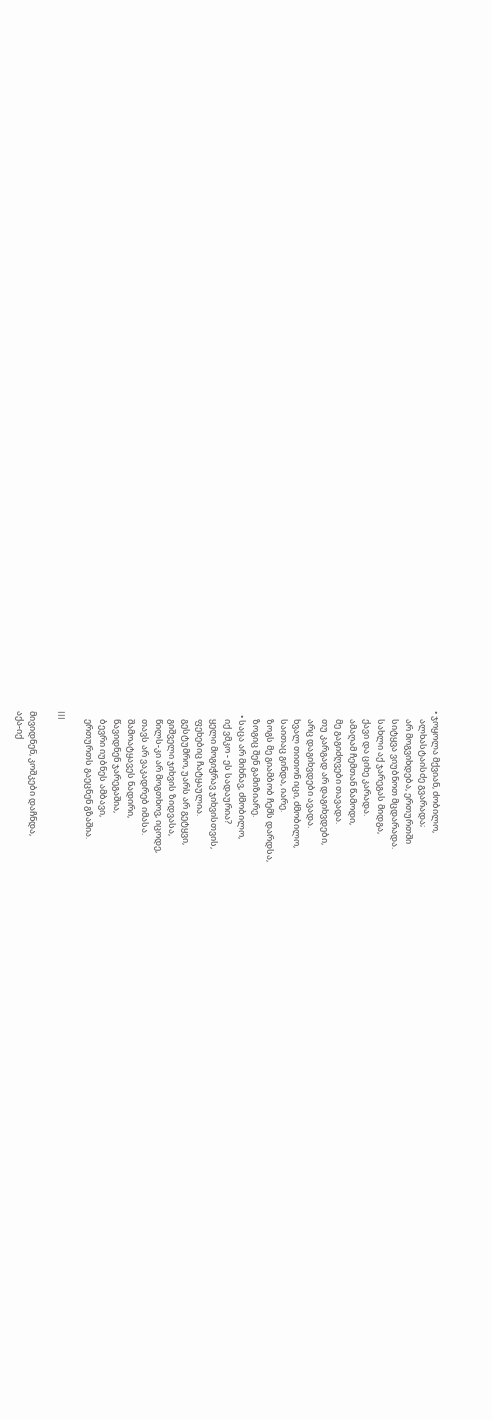• ჯოყოლა მქვიან, ძობილო,
    ალხასტაისძე გვარადა;
    არ მოგვიხდება, ერთურთში
    სიტყვა ვიუბნოთ მცდარადა.
    სახლი აქ ჯარეგას მიდგა,
    ქავი და ციხე კარადა.
    ამაღამ ჩემთან წამოდი,
    მე გაგიძღვები თავადა.
    თუ კარგად არ დაგიხვდები,
    არც დაგიხვდები ავადა.
    ხვალ თითონ იცი, ძმობილო,
    საითაც გინდა, იარე.
    ზოგს მე გიამბობ ჩემს დარდსა,
    ზოგიც შენ გამიზიარე.
  • საცა არ მიხნავ, ძმობილო,
    იქ ვმკო - ეს სადაურია?
    ყელი მოგიჭრავ ჯიხვისთვის,
    ფეხებიც ჩატყაულია.
    გესტუმრო, უარს არ გეტყვი,
    გიშველი ჯიხვის ზიდვასა,
    წილს-კი არ მოგთხოვ, იცოდე,
    თავს არ ვაკადრებ იმასა.
    შამოატყავეს ნადირი,
    წავიდნენ ჯარეგაშია,
    ბევრი იუბნეს ამბავი,
    ერთურთს გაეცნენ გზაშია.

III

მივიდნენ, კოშკები დაჩნდა,
აქა-იქ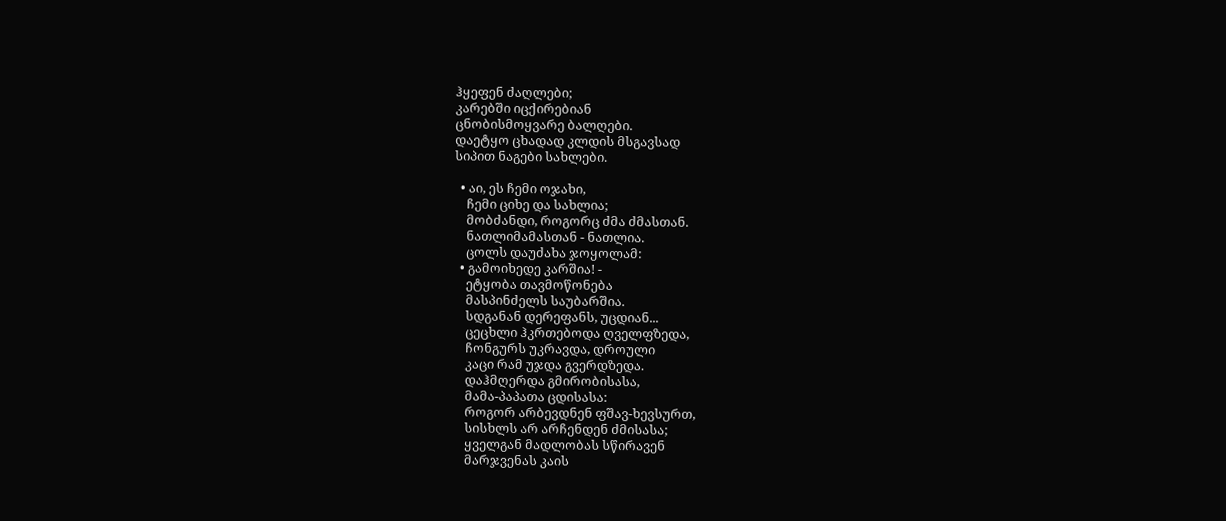ჰყეფენ ძაღლები;
კარებში იცქირებიან
ცნობისმოყვარე ბალღები.
დაეტყო ცხადად კლდის მსგავსად
სიპით ნაგები სახლები.

  • აი, ეს ჩემი ოჯახი,
    ჩემი ციხე და სახლია;
    მობძანდი, როგორც ძმა ძმასთან.
    ნათლიმამასთან - ნათლია.
    ცოლს დაუძახა ჯოყოლამ:
  • გამოიხედე კარშია! -
    ეტყობა თავმოწონება
    მასპინძელს საუბარშია.
    სდგანან დერეფანს, უცდიან...
    ცეცხლი ჰკრთებოდა ღველფზედა,
    ჩონგურს უკრავდა, დროული
    კაცი რამ უჯდა გვერდზედა.
    დაჰმღერდა გმირობისასა,
    მამა-პაპათა ცდისასა:
    როგორ არბევდნენ ფშავ-ხევსურთ,
    სისხლს არ არჩენდენ ძმისასა;
    ყველგან მადლობას სწირავენ
    მარჯვენას კაის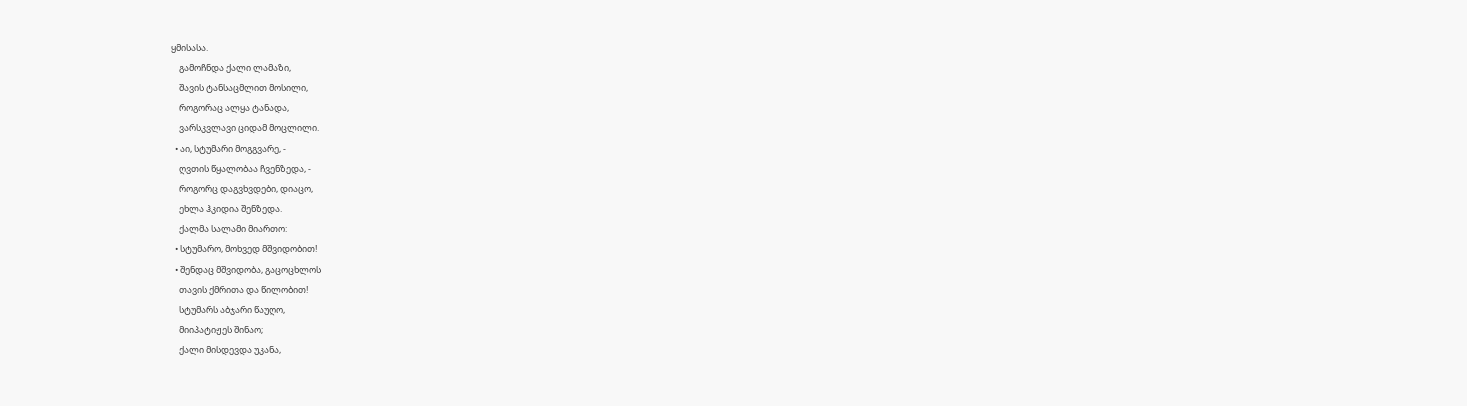ყმისასა.
    გამოჩნდა ქალი ლამაზი,
    შავის ტანსაცმლით მოსილი,
    როგორაც ალყა ტანადა,
    ვარსკვლავი ციდამ მოცლილი.
  • აი, სტუმარი მოგგვარე, -
    ღვთის წყალობაა ჩვენზედა, -
    როგორც დაგვხვდები, დიაცო,
    ეხლა ჰკიდია შენზედა.
    ქალმა სალამი მიართო:
  • სტუმარო, მოხვედ მშვიდობით!
  • შენდაც მშვიდობა, გაცოცხლოს
    თავის ქმრითა და წილობით!
    სტუმარს აბჯარი წაუღო,
    მიიპატიჟეს შინაო;
    ქალი მისდევდა უკანა,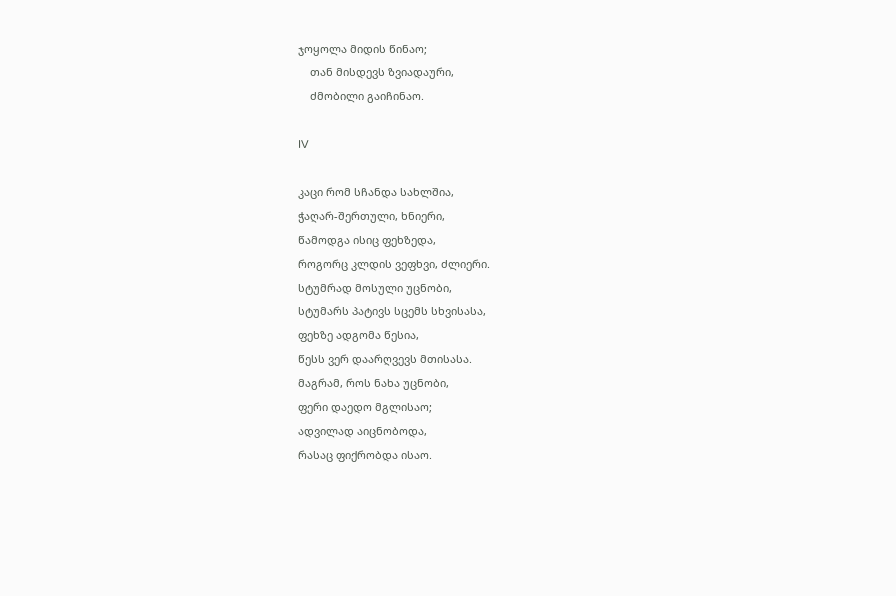ჯოყოლა მიდის წინაო;
    თან მისდევს ზვიადაური,
    ძმობილი გაიჩინაო.

IV

კაცი რომ სჩანდა სახლშია,
ჭაღარ-შერთული, ხნიერი,
წამოდგა ისიც ფეხზედა,
როგორც კლდის ვეფხვი, ძლიერი.
სტუმრად მოსული უცნობი,
სტუმარს პატივს სცემს სხვისასა,
ფეხზე ადგომა წესია,
წესს ვერ დაარღვევს მთისასა.
მაგრამ, როს ნახა უცნობი,
ფერი დაედო მგლისაო;
ადვილად აიცნობოდა,
რასაც ფიქრობდა ისაო.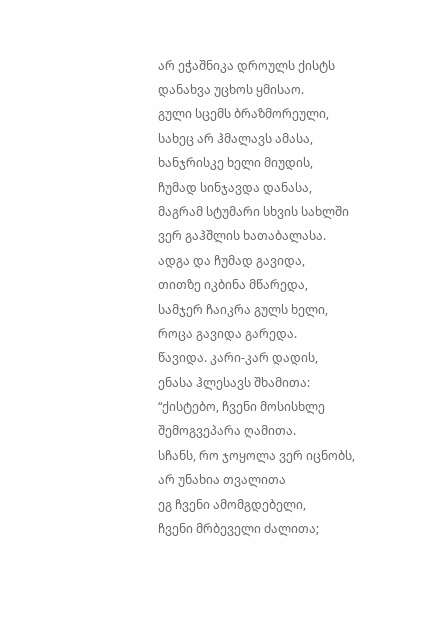არ ეჭაშნიკა დროულს ქისტს
დანახვა უცხოს ყმისაო.
გული სცემს ბრაზმორეული,
სახეც არ ჰმალავს ამასა,
ხანჯრისკე ხელი მიუდის,
ჩუმად სინჯავდა დანასა,
მაგრამ სტუმარი სხვის სახლში
ვერ გაჰშლის ხათაბალასა.
ადგა და ჩუმად გავიდა,
თითზე იკბინა მწარედა,
სამჯერ ჩაიკრა გულს ხელი,
როცა გავიდა გარედა.
წავიდა. კარი-კარ დადის,
ენასა ჰლესავს შხამითა:
“ქისტებო, ჩვენი მოსისხლე
შემოგვეპარა ღამითა.
სჩანს, რო ჯოყოლა ვერ იცნობს,
არ უნახია თვალითა
ეგ ჩვენი ამომგდებელი,
ჩვენი მრბეველი ძალითა;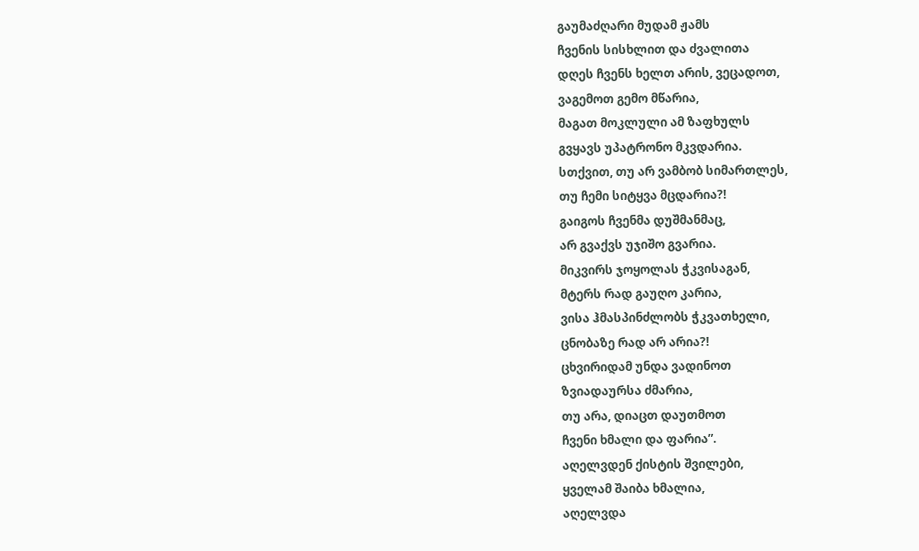გაუმაძღარი მუდამ ჟამს
ჩვენის სისხლით და ძვალითა
დღეს ჩვენს ხელთ არის, ვეცადოთ,
ვაგემოთ გემო მწარია,
მაგათ მოკლული ამ ზაფხულს
გვყავს უპატრონო მკვდარია.
სთქვით, თუ არ ვამბობ სიმართლეს,
თუ ჩემი სიტყვა მცდარია?!
გაიგოს ჩვენმა დუშმანმაც,
არ გვაქვს უჯიშო გვარია.
მიკვირს ჯოყოლას ჭკვისაგან,
მტერს რად გაუღო კარია,
ვისა ჰმასპინძლობს ჭკვათხელი,
ცნობაზე რად არ არია?!
ცხვირიდამ უნდა ვადინოთ
ზვიადაურსა ძმარია,
თუ არა, დიაცთ დაუთმოთ
ჩვენი ხმალი და ფარია”.
აღელვდენ ქისტის შვილები,
ყველამ შაიბა ხმალია,
აღელვდა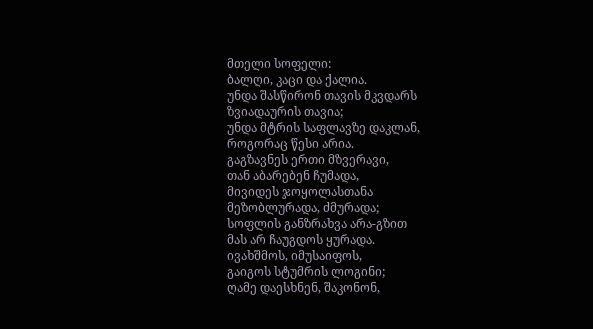მთელი სოფელი:
ბალღი, კაცი და ქალია.
უნდა შასწირონ თავის მკვდარს
ზვიადაურის თავია;
უნდა მტრის საფლავზე დაკლან,
როგორაც წესი არია.
გაგზავნეს ერთი მზვერავი,
თან აბარებენ ჩუმადა,
მივიდეს ჯოყოლასთანა
მეზობლურადა, ძმურადა;
სოფლის განზრახვა არა-გზით
მას არ ჩაუგდოს ყურადა.
ივახშმოს, იმუსაიფოს,
გაიგოს სტუმრის ლოგინი;
ღამე დაესხნენ, შაკონონ,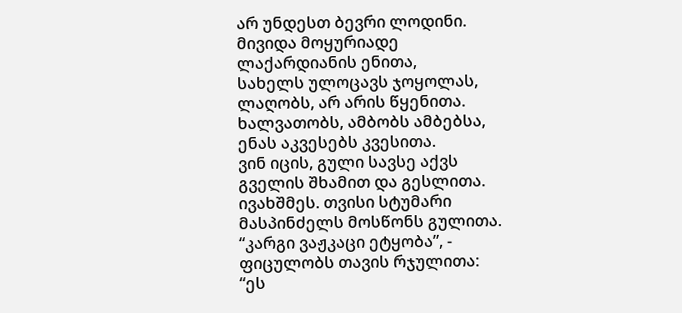არ უნდესთ ბევრი ლოდინი.
მივიდა მოყურიადე
ლაქარდიანის ენითა,
სახელს ულოცავს ჯოყოლას,
ლაღობს, არ არის წყენითა.
ხალვათობს, ამბობს ამბებსა,
ენას აკვესებს კვესითა.
ვინ იცის, გული სავსე აქვს
გველის შხამით და გესლითა.
ივახშმეს. თვისი სტუმარი
მასპინძელს მოსწონს გულითა.
“კარგი ვაჟკაცი ეტყობა”, -
ფიცულობს თავის რჯულითა:
“ეს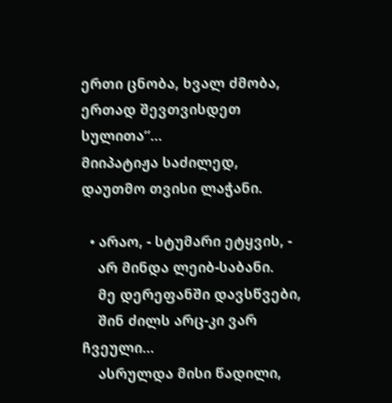ერთი ცნობა, ხვალ ძმობა,
ერთად შევთვისდეთ სულითა”...
მიიპატიჟა საძილედ,
დაუთმო თვისი ლაჭანი.

  • არაო, - სტუმარი ეტყვის, -
    არ მინდა ლეიბ-საბანი.
    მე დერეფანში დავსწვები,
    შინ ძილს არც-კი ვარ ჩვეული...
    ასრულდა მისი წადილი,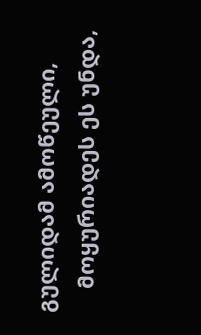გულიდამ ამოწეული,
    მოყურიადეს ეს უნდა,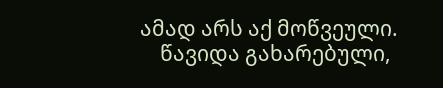ამად არს აქ მოწვეული.
    წავიდა გახარებული,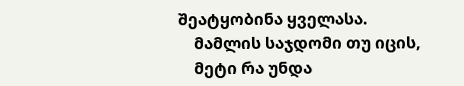შეატყობინა ყველასა.
    მამლის საჯდომი თუ იცის,
    მეტი რა უნდა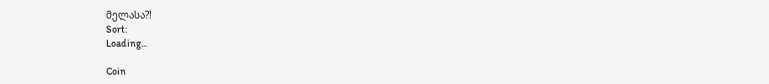მელასა?!
Sort:
Loading...

Coin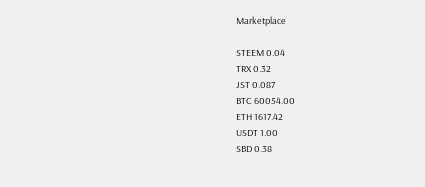Marketplace

STEEM 0.04
TRX 0.32
JST 0.087
BTC 60054.00
ETH 1617.42
USDT 1.00
SBD 0.38